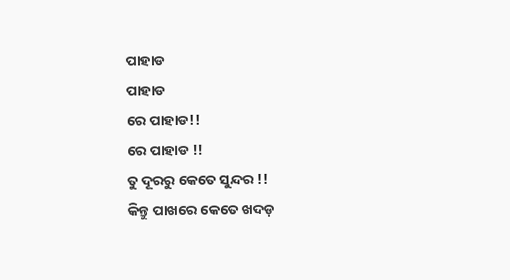ପାହାଡ
ପାହାଡ
ରେ ପାହାଡ!!
ରେ ପାହାଡ !!
ତୁ ଦୂରରୁ କେତେ ସୁନ୍ଦର !!
କିନ୍ତୁ ପାଖରେ କେତେ ଖଦଡ଼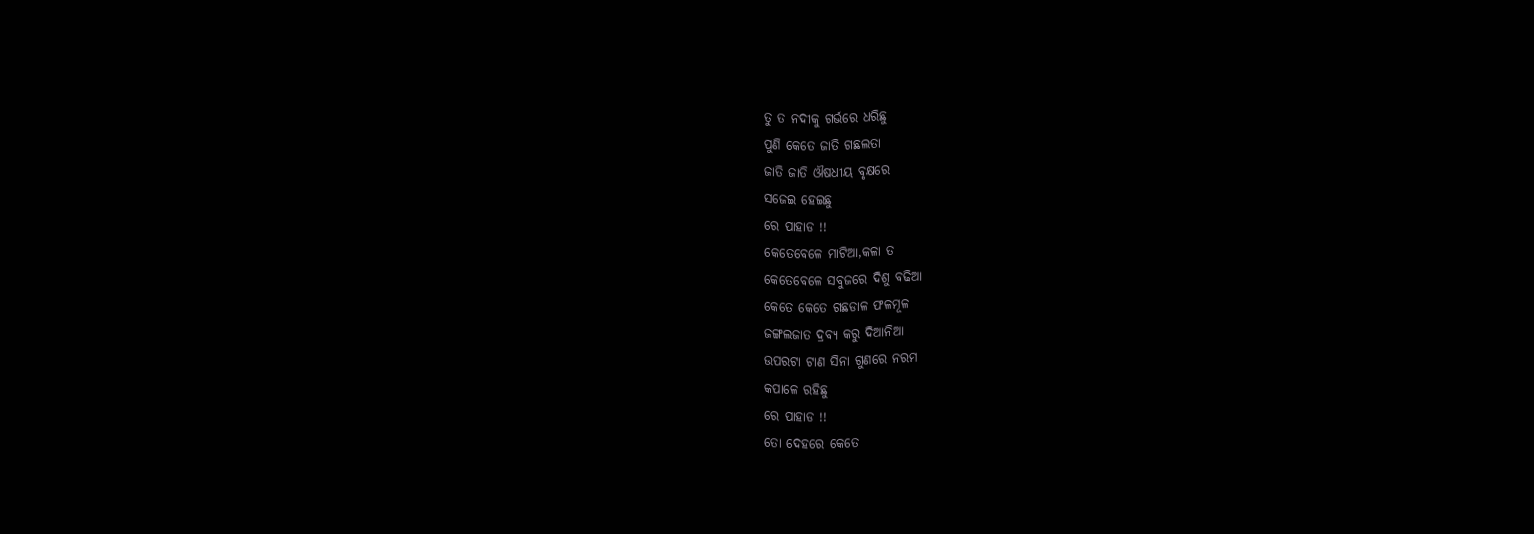ତୁ ତ ନଦୀକୁ ଗର୍ଭରେ ଧରିଛୁ
ପୁଣି କେତେ ଜାତି ଗଛଲତା
ଜାତି ଜାତି ଔଷଧୀୟ ବୃକ୍ଷରେ
ସଜେଇ ହେଇଛୁ
ରେ ପାହାଡ !!
କେତେବେଳେ ମାଟିଆ,କଳା ତ
କେତେବେଳେ ସବୁଜରେ ଦିଶୁ ବଢିଆ
କେତେ କେତେ ଗଛଡାଳ ଫଳମୂଳ
ଜଙ୍ଗଲଜାତ ଦ୍ରବ୍ୟ କରୁ ଦିଆନିଆ
ଉପରଟା ଟାଣ ସିନା ଗୁଣରେ ନରମ
କପାଳେ ରହିଛୁ
ରେ ପାହାଡ !!
ତୋ ଦେହରେ କେତେ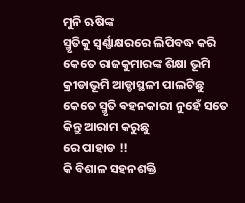ମୁନି ଋଷିଙ୍କ
ସ୍ମୃତିକୁ ସ୍ଵର୍ଣ୍ଣାକ୍ଷରରେ ଲିପିବଦ୍ଧ କରି
କେତେ ରାଜକୁମାରଙ୍କ ଶିକ୍ଷା ଭୂମି
କ୍ରୀଡାଭୂମି ଆଡ୍ଡାସ୍ଥଳୀ ପାଲଟିଛୁ
କେତେ ସ୍ମୃତି ଵହନକାରୀ ନୁହେଁ ସତେ
କିନ୍ତୁ ଆରାମ କରୁଛୁ
ରେ ପାହାଡ !!
କି ବିଶାଳ ସହନଶକ୍ତି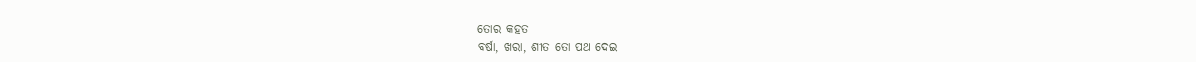ତୋର କହତ
ବର୍ଷା, ଖରା, ଶୀତ ତୋ ପଥ ଦେଇ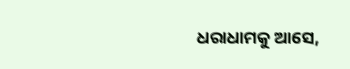ଧରାଧାମକୁ ଆସେ,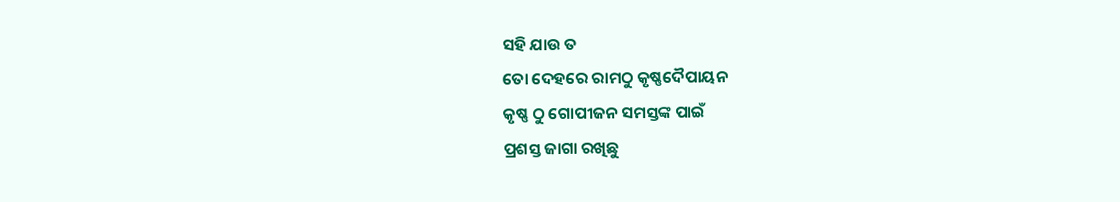ସହି ଯାଉ ତ
ତୋ ଦେହରେ ରାମଠୁ କୃଷ୍ଣଦୈପାୟନ
କୃଷ୍ଣ ଠୁ ଗୋପୀଜନ ସମସ୍ତଙ୍କ ପାଇଁ
ପ୍ରଶସ୍ତ ଜାଗା ରଖିଛୁ